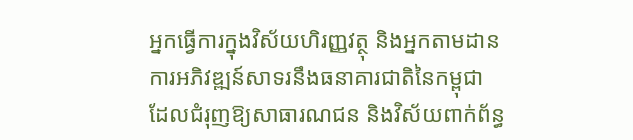អ្នកធ្វើការក្នុងវិស័យហិរញ្ញវត្ថុ និងអ្នកតាមដានការអភិវឌ្ឍន៍សាទរនឹងធនាគារជាតិនៃកម្ពុជា ដែលជំរុញឱ្យសាធារណជន និងវិស័យពាក់ព័ន្ធ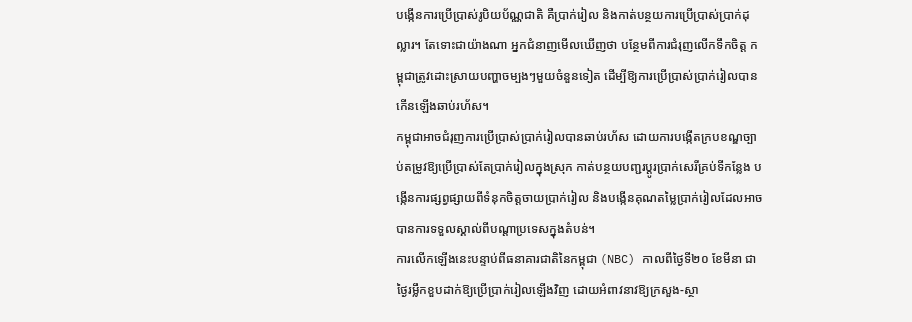បង្កើនការប្រើប្រាស់រូបិយប័ណ្ណជាតិ គឺប្រាក់រៀល និងកាត់បន្ថយការប្រើប្រាស់ប្រាក់ដុល្លារ។ តែទោះជាយ៉ាងណា អ្នកជំនាញមើលឃើញថា បន្ថែមពីការជំរុញលើកទឹកចិត្ត កម្ពុជាត្រូវដោះស្រាយបញ្ហាចម្បងៗមួយចំនួនទៀត ដើម្បីឱ្យការប្រើប្រាស់ប្រាក់រៀលបានកើនឡើងឆាប់រហ័ស។
កម្ពុជាអាចជំរុញការប្រើប្រាស់ប្រាក់រៀលបានឆាប់រហ័ស ដោយការបង្កើតក្របខណ្ឌច្បាប់តម្រូវឱ្យប្រើប្រាស់តែប្រាក់រៀលក្នុងស្រុក កាត់បន្ថយបញ្ជរប្តូរប្រាក់សេរីគ្រប់ទីកន្លែង បង្កើនការផ្សព្វផ្សាយពីទំនុកចិត្តចាយប្រាក់រៀល និងបង្កើនគុណតម្លៃប្រាក់រៀលដែលអាចបានការទទួលស្គាល់ពីបណ្ដាប្រទេសក្នុងតំបន់។
ការលើកឡើងនេះបន្ទាប់ពីធនាគារជាតិនៃកម្ពុជា (NBC) កាលពីថ្ងៃទី២០ ខែមីនា ជាថ្ងៃរម្លឹកខួបដាក់ឱ្យប្រើប្រាក់រៀលឡើងវិញ ដោយអំពាវនាវឱ្យក្រសួង-ស្ថា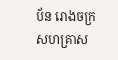ប័ន រោងចក្រ សហគ្រាស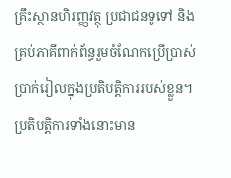គ្រឹះស្ថានហិរញ្ញវត្ថុ ប្រជាជនទូទៅ និងគ្រប់ភាគីពាក់ព័ន្ធរួមចំណែកប្រើប្រាស់ប្រាក់រៀលក្នុងប្រតិបត្តិការរបស់ខ្លួន។ ប្រតិបត្តិការទាំងនោះមាន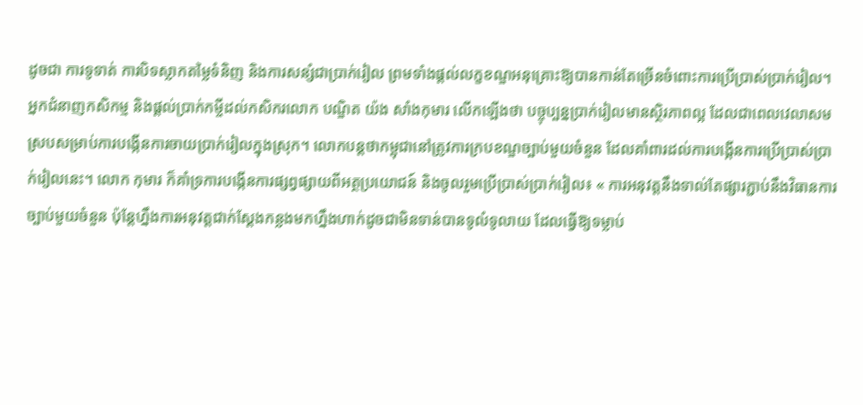ដូចជា ការទូទាត់ ការបិទស្លាកតម្លៃទំនិញ និងការសន្សំជាប្រាក់រៀល ព្រមទាំងផ្តល់លក្ខខណ្ឌអនុគ្រោះឱ្យបានកាន់តែច្រើនចំពោះការប្រើប្រាស់ប្រាក់រៀល។
អ្នកជំនាញកសិកម្ម និងផ្ដល់ប្រាក់កម្ចីដល់កសិករលោក បណ្ឌិត យ៉ង សាំងកុមារ លើកឡើងថា បច្ចុប្បន្នប្រាក់រៀលមានស្ថិរភាពល្អ ដែលជាពេលវេលាសមស្របសម្រាប់ការបង្កើនការចាយប្រាក់រៀលក្នុងស្រុក។ លោកបន្តថាកម្ពុជានៅត្រូវការក្របខណ្ឌច្បាប់មួយចំនួន ដែលគាំពារដល់ការបង្កើនការប្រើប្រាស់ប្រាក់រៀលនេះ។ លោក កុមារ ក៏គាំទ្រការបង្កើនការផ្សព្វផ្សាយពីអត្ថប្រយោជន៍ និងចូលរួមប្រើប្រាស់ប្រាក់រៀល៖ « ការអនុវត្តនឹងទាល់តែផ្សារភ្ជាប់នឹងវិធានការច្បាប់មួយចំនួន ប៉ុន្តែហ្នឹងការអនុវត្តជាក់ស្ដែងកន្លងមកហ្នឹងហាក់ដូចជាមិនទាន់បានទូលំទូលាយ ដែលធ្វើឱ្យទម្លាប់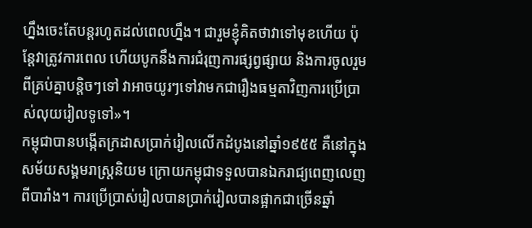ហ្នឹងចេះតែបន្តរហូតដល់ពេលហ្នឹង។ ជារួមខ្ញុំគិតថាវាទៅមុខហើយ ប៉ុន្តែវាត្រូវការពេល ហើយបូកនឹងការជំរុញការផ្សព្វផ្សាយ និងការចូលរួមពីគ្រប់គ្នាបន្តិចៗទៅ វាអាចយូរៗទៅវាមកជារឿងធម្មតាវិញការប្រើប្រាស់លុយរៀលទូទៅ»។
កម្ពុជាបានបង្កើតក្រដាសប្រាក់រៀលលើកដំបូងនៅឆ្នាំ១៩៥៥ គឺនៅក្នុងសម័យសង្គមរាស្រ្តនិយម ក្រោយកម្ពុជាទទួលបានឯករាជ្យពេញលេញពីបារាំង។ ការប្រើប្រាស់រៀលបានប្រាក់រៀលបានផ្អាកជាច្រើនឆ្នាំ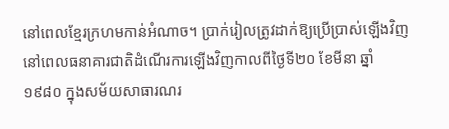នៅពេលខ្មែរក្រហមកាន់អំណាច។ ប្រាក់រៀលត្រូវដាក់ឱ្យប្រើប្រាស់ឡើងវិញនៅពេលធនាគារជាតិដំណើរការឡើងវិញកាលពីថ្ងៃទី២០ ខែមីនា ឆ្នាំ១៩៨០ ក្នុងសម័យសាធារណរ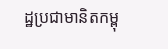ដ្ឋប្រជាមានិតកម្ពុ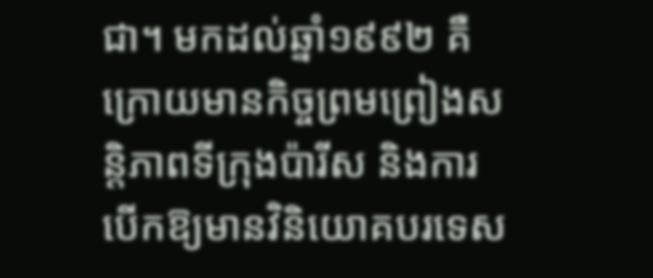ជា។ មកដល់ឆ្នាំ១៩៩២ គឺក្រោយមានកិច្ចព្រមព្រៀងសន្តិភាពទីក្រុងប៉ារីស និងការបើកឱ្យមានវិនិយោគបរទេស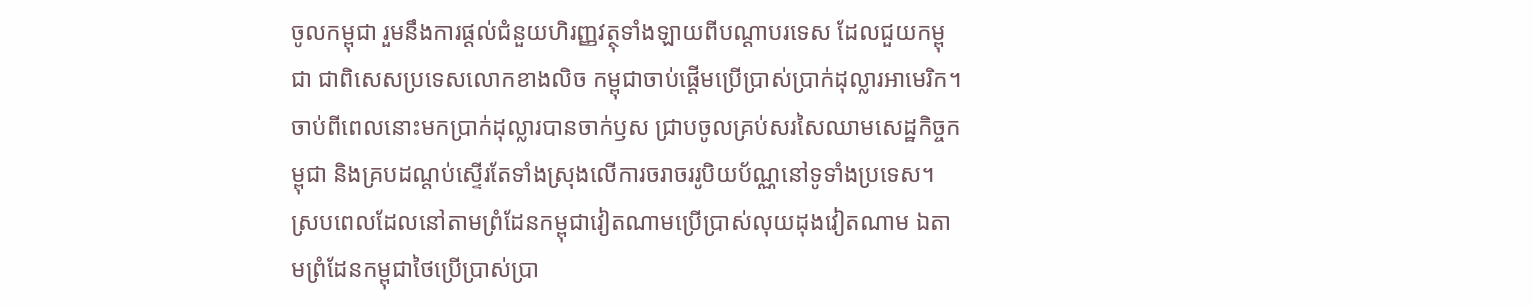ចូលកម្ពុជា រួមនឹងការផ្ដល់ជំនួយហិរញ្ញវត្ថុទាំងឡាយពីបណ្ដាបរទេស ដែលជួយកម្ពុជា ជាពិសេសប្រទេសលោកខាងលិច កម្ពុជាចាប់ផ្ដើមប្រើប្រាស់ប្រាក់ដុល្លារអាមេរិក។ ចាប់ពីពេលនោះមកប្រាក់ដុល្លារបានចាក់ឫស ជ្រាបចូលគ្រប់សរសៃឈាមសេដ្ឋកិច្ចកម្ពុជា និងគ្របដណ្ដប់ស្ទើរតែទាំងស្រុងលើការចរាចររូបិយប័ណ្ណនៅទូទាំងប្រទេស។ ស្របពេលដែលនៅតាមព្រំដែនកម្ពុជាវៀតណាមប្រើប្រាស់លុយដុងវៀតណាម ឯតាមព្រំដែនកម្ពុជាថៃប្រើប្រាស់ប្រា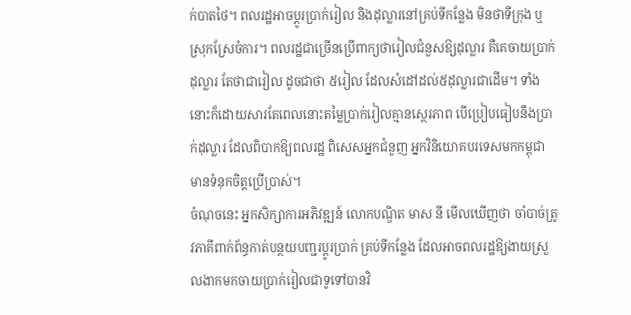ក់បាតថៃ។ ពលរដ្ឋអាចប្តូរប្រាក់រៀល និងដុល្លារនៅគ្រប់ទីកន្លែង មិនថាទីក្រុង ឬស្រុកស្រែចំការ។ ពលរដ្ឋជាច្រើនប្រើពាក្យថារៀលជំនួសឱ្យដុល្លារ គឺគេចាយប្រាក់ដុល្លារ តែថាជារៀល ដូចជាថា ៥រៀល ដែលសំដៅដល់៥ដុល្លារជាដើម។ ទាំងនោះក៏ដោយសារតែពេលនោះតម្លៃប្រាក់រៀលគ្មានស្ថេរភាព បើប្រៀបធៀបនឹងប្រាក់ដុល្លារ ដែលពិបាកឱ្យពលរដ្ឋ ពិសេសអ្នកជំនួញ អ្នកវិនិយោគបរទេសមកកម្ពុជា មានទំនុកចិត្តប្រើប្រាស់។
ចំណុចនេះ អ្នកសិក្សាការអភិវឌ្ឍន៍ លោកបណ្ឌិត មាស នី មើលឃើញថា ចាំបាច់ត្រូវភាគីពាក់ព័ន្ធកាត់បន្ថយបញ្ជរប្តូរប្រាក់ គ្រប់ទីកន្លែង ដែលអាចពលរដ្ឋឱ្យងាយស្រួលងាកមកចាយប្រាក់រៀលជាទូទៅបានវិ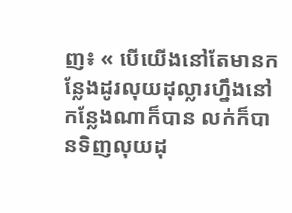ញ៖ « បើយើងនៅតែមានកន្លែងដូរលុយដុល្លារហ្នឹងនៅកន្លែងណាក៏បាន លក់ក៏បានទិញលុយដុ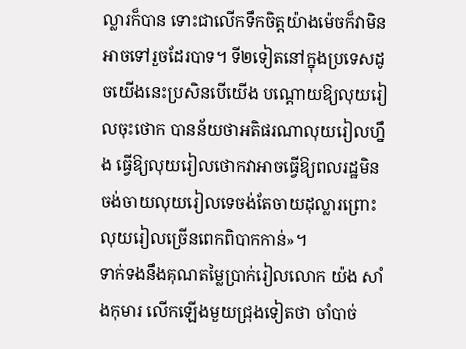ល្លារក៏បាន ទោះជាលើកទឹកចិត្តយ៉ាងម៉េចក៏វាមិនអាចទៅរួចដែរបាទ។ ទី២ទៀតនៅក្នុងប្រទេសដូចយើងនេះប្រសិនបើយើង បណ្ដោយឱ្យលុយរៀលចុះថោក បានន័យថាអតិផរណាលុយរៀលហ្នឹង ធ្វើឱ្យលុយរៀលថោកវាអាចធ្វើឱ្យពលរដ្ឋមិនចង់ចាយលុយរៀលទេចង់តែចាយដុល្លារព្រោះលុយរៀលច្រើនពេកពិបាកកាន់»។
ទាក់ទងនឹងគុណតម្លៃប្រាក់រៀលលោក យ៉ង សាំងកុមារ លើកឡើងមួយជ្រុងទៀតថា ចាំបាច់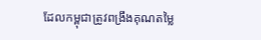ដែលកម្ពុជាត្រូវពង្រឹងគុណតម្លៃ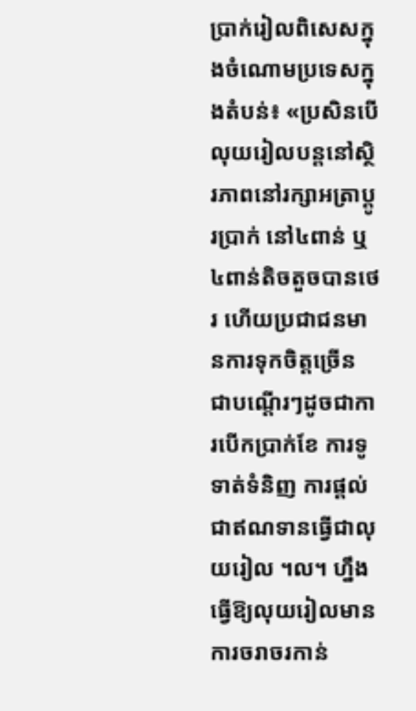ប្រាក់រៀលពិសេសក្នុងចំណោមប្រទេសក្នុងតំបន់៖ «ប្រសិនបើលុយរៀលបន្តនៅស្ថិរភាពនៅរក្សាអត្រាប្ដូរប្រាក់ នៅ៤ពាន់ ឬ៤ពាន់តិចតួចបានថេរ ហើយប្រជាជនមានការទុកចិត្តច្រើន ជាបណ្ដើរៗដូចជាការបើកប្រាក់ខែ ការទូទាត់ទំនិញ ការផ្ដល់ជាឥណទានធ្វើជាលុយរៀល ។ល។ ហ្នឹងធ្វើឱ្យលុយរៀលមានការចរាចរកាន់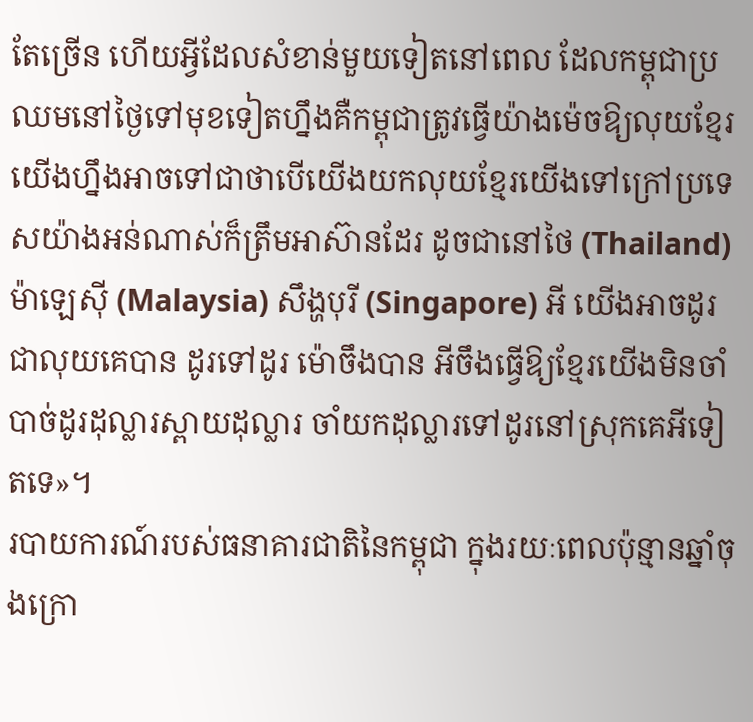តែច្រើន ហើយអ្វីដែលសំខាន់មួយទៀតនៅពេល ដែលកម្ពុជាប្រឈមនៅថ្ងៃទៅមុខទៀតហ្នឹងគឺកម្ពុជាត្រូវធ្វើយ៉ាងម៉េចឱ្យលុយខ្មែរយើងហ្នឹងអាចទៅជាថាបើយើងយកលុយខ្មែរយើងទៅក្រៅប្រទេសយ៉ាងអន់ណាស់ក៏ត្រឹមអាស៊ានដែរ ដូចជានៅថៃ (Thailand) ម៉ាឡេស៊ី (Malaysia) សឹង្ហបុរី (Singapore) អី យើងអាចដូរជាលុយគេបាន ដូរទៅដូរ ម៉ោចឹងបាន អីចឹងធ្វើឱ្យខ្មែរយើងមិនចាំបាច់ដូរដុល្លារស្ពាយដុល្លារ ចាំយកដុល្លារទៅដូរនៅស្រុកគេអីទៀតទេ»។
របាយការណ៍របស់ធនាគារជាតិនៃកម្ពុជា ក្នុងរយៈពេលប៉ុន្មានឆ្នាំចុងក្រោ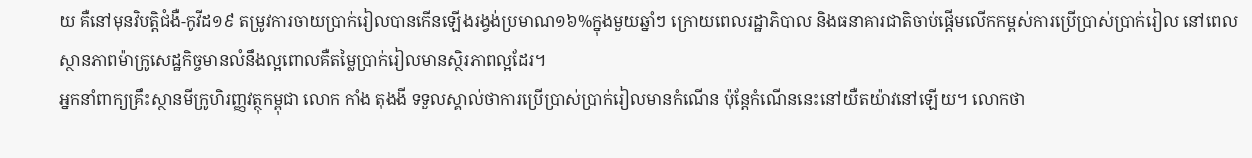យ គឺនៅមុនវិបត្តិជំងឺ-កូវីដ១៩ តម្រូវការចាយប្រាក់រៀលបានកើនឡើងរង្វង់ប្រមាណ១៦%ក្នុងមួយឆ្នាំៗ ក្រោយពេលរដ្ឋាភិបាល និងធនាគារជាតិចាប់ផ្ដើមលើកកម្ពស់ការប្រើប្រាស់ប្រាក់រៀល នៅពេលស្ថានភាពម៉ាក្រូសេដ្ឋកិច្ចមានលំនឹងល្អពោលគឺតម្លៃប្រាក់រៀលមានស្ថិរភាពល្អដែរ។
អ្នកនាំពាក្យគ្រឹះស្ថានមីក្រូហិរញ្ញវត្ថុកម្ពុជា លោក កាំង តុងងី ទទួលស្គាល់ថាការប្រើប្រាស់ប្រាក់រៀលមានកំណើន ប៉ុន្តែកំណើននេះនៅយឺតយ៉ាវនៅឡើយ។ លោកថា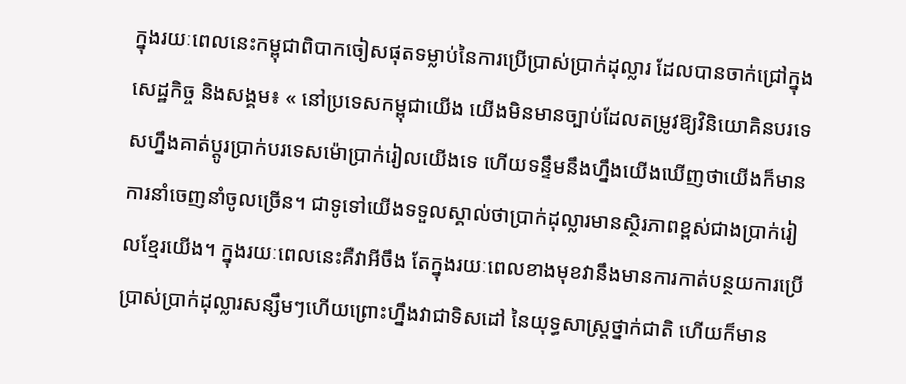ក្នុងរយៈពេលនេះកម្ពុជាពិបាកចៀសផុតទម្លាប់នៃការប្រើប្រាស់ប្រាក់ដុល្លារ ដែលបានចាក់ជ្រៅក្នុងសេដ្ឋកិច្ច និងសង្គម៖ « នៅប្រទេសកម្ពុជាយើង យើងមិនមានច្បាប់ដែលតម្រូវឱ្យវិនិយោគិនបរទេសហ្នឹងគាត់ប្ដូរប្រាក់បរទេសម៉ោប្រាក់រៀលយើងទេ ហើយទន្ទឹមនឹងហ្នឹងយើងឃើញថាយើងក៏មានការនាំចេញនាំចូលច្រើន។ ជាទូទៅយើងទទួលស្គាល់ថាប្រាក់ដុល្លារមានស្ថិរភាពខ្ពស់ជាងប្រាក់រៀលខ្មែរយើង។ ក្នុងរយៈពេលនេះគឺវាអីចឹង តែក្នុងរយៈពេលខាងមុខវានឹងមានការកាត់បន្ថយការប្រើប្រាស់ប្រាក់ដុល្លារសន្សឹមៗហើយព្រោះហ្នឹងវាជាទិសដៅ នៃយុទ្ធសាស្ត្រថ្នាក់ជាតិ ហើយក៏មាន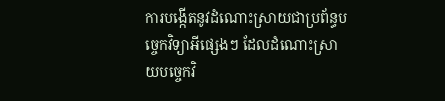ការបង្កើតនូវដំណោះស្រាយជាប្រព័ន្ធបច្ចេកវិទ្យាអីផ្សេងៗ ដែលដំណោះស្រាយបច្ចេកវិ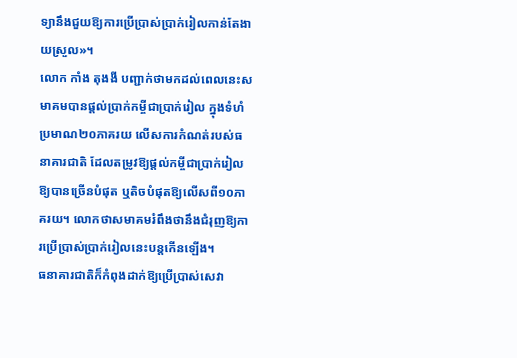ទ្យានឹងជួយឱ្យការប្រើប្រាស់ប្រាក់រៀលកាន់តែងាយស្រួល»។
លោក កាំង តុងងី បញ្ជាក់ថាមកដល់ពេលនេះសមាគមបានផ្តល់ប្រាក់កម្ចីជាប្រាក់រៀល ក្នុងទំហំប្រមាណ២០ភាគរយ លើសការកំណត់របស់ធនាគារជាតិ ដែលតម្រូវឱ្យផ្ដល់កម្ចីជាប្រាក់រៀលឱ្យបានច្រើនបំផុត ឬតិចបំផុតឱ្យលើសពី១០ភាគរយ។ លោកថាសមាគមរំពឹងថានឹងជំរុញឱ្យការប្រើប្រាស់ប្រាក់រៀលនេះបន្តកើនឡើង។
ធនាគារជាតិក៏កំពុងដាក់ឱ្យប្រើប្រាស់សេវា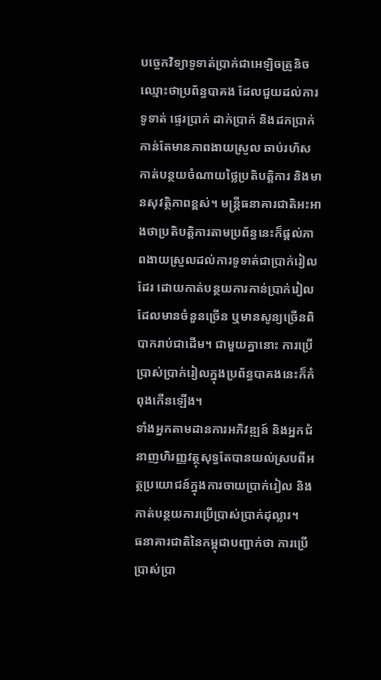បច្ចេកវិទ្យាទូទាត់ប្រាក់ជាអេឡិចត្រូនិចឈ្មោះថាប្រព័ន្ធបាគង ដែលជួយដល់ការទូទាត់ ផ្ទេរប្រាក់ ដាក់ប្រាក់ និងដកប្រាក់ កាន់តែមានភាពងាយស្រួល ឆាប់រហ័ស កាត់បន្ថយចំណាយថ្លៃប្រតិបត្តិការ និងមានសុវត្ថិភាពខ្ពស់។ មន្ត្រីធនាគារជាតិអះអាងថាប្រតិបត្តិការតាមប្រព័ន្ធនេះក៏ផ្ដល់ភាពងាយស្រួលដល់ការទូទាត់ជាប្រាក់រៀលដែរ ដោយកាត់បន្ថយការកាន់ប្រាក់រៀលដែលមានចំនួនច្រើន ឬមានសូន្យច្រើនពិបាករាប់ជាដើម។ ជាមួយគ្នានោះ ការប្រើប្រាស់ប្រាក់រៀលក្នុងប្រព័ន្ធបាគងនេះក៏កំពុងកើនឡើង។
ទាំងអ្នកតាមដានការអភិវឌ្ឍន៍ និងអ្នកជំនាញហិរញ្ញវត្ថុសុទ្ធតែបានយល់ស្របពីអត្ថប្រយោជន៍ក្នុងការចាយប្រាក់រៀល និងកាត់បន្ថយការប្រើប្រាស់ប្រាក់ដុល្លារ។
ធនាគារជាតិនៃកម្ពុជាបញ្ជាក់ថា ការប្រើប្រាស់ប្រា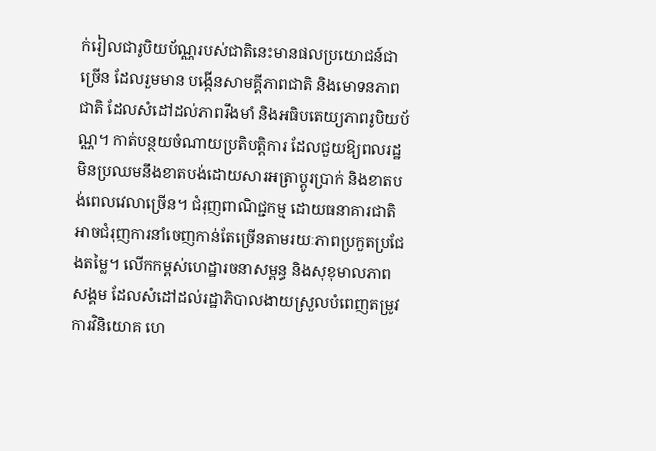ក់រៀលជារូបិយប័ណ្ណរបស់ជាតិនេះមានផលប្រយោជន៍ជាច្រើន ដែលរួមមាន បង្កើនសាមគ្គីភាពជាតិ និងមោទនភាពជាតិ ដែលសំដៅដល់ភាពរឹងមាំ និងអធិបតេយ្យភាពរូបិយប័ណ្ណ។ កាត់បន្ថយចំណាយប្រតិបត្តិការ ដែលជួយឱ្យពលរដ្ឋមិនប្រឈមនឹងខាតបង់ដោយសារអត្រាប្តូរប្រាក់ និងខាតបង់ពេលវេលាច្រើន។ ជំរុញពាណិជ្ជកម្ម ដោយធនាគារជាតិអាចជំរុញការនាំចេញកាន់តែច្រើនតាមរយៈភាពប្រកួតប្រជែងតម្លៃ។ លើកកម្ពស់ហេដ្ឋារចនាសម្ពន្ធ និងសុខុមាលភាពសង្គម ដែលសំដៅដល់រដ្ឋាភិបាលងាយស្រួលបំពេញតម្រូវការវិនិយោគ ហេ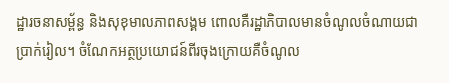ដ្ឋារចនាសម្ព័ន្ធ និងសុខុមាលភាពសង្គម ពោលគឺរដ្ឋាភិបាលមានចំណូលចំណាយជាប្រាក់រៀល។ ចំណែកអត្ថប្រយោជន៍ពីរចុងក្រោយគឺចំណូល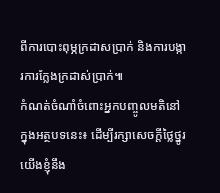ពីការបោះពុម្ភក្រដាសប្រាក់ និងការបង្ការការក្លែងក្រដាស់ប្រាក់៕
កំណត់ចំណាំចំពោះអ្នកបញ្ចូលមតិនៅក្នុងអត្ថបទនេះ៖ ដើម្បីរក្សាសេចក្ដីថ្លៃថ្នូរ យើងខ្ញុំនឹង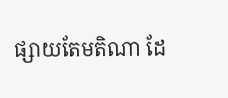ផ្សាយតែមតិណា ដែ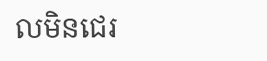លមិនជេរ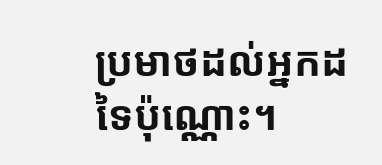ប្រមាថដល់អ្នកដទៃប៉ុណ្ណោះ។